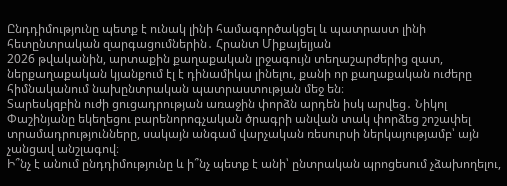Ընդդիմությունը պետք է ունակ լինի համագործակցել և պատրաստ լինի հետընտրական զարգացումներին․ Հրանտ Միքայելյան
2026 թվականին, արտաքին քաղաքական լրջագույն տեղաշարժերից զատ, ներքաղաքական կյանքում էլ է դինամիկա լինելու, քանի որ քաղաքական ուժերը հիմնականում նախընտրական պատրաստության մեջ են։
Տարեսկզբին ուժի ցուցադրության առաջին փորձն արդեն իսկ արվեց․ Նիկոլ Փաշինյանը եկեղեցու բարենորոգչական ծրագրի անվան տակ փորձեց շոշափել տրամադրությունները, սակայն անգամ վարչական ռեսուրսի ներկայությամբ՝ այն չանցավ անշլագով։
Ի՞նչ է անում ընդդիմությունը և ի՞նչ պետք է անի՝ ընտրական պրոցեսում չձախողելու,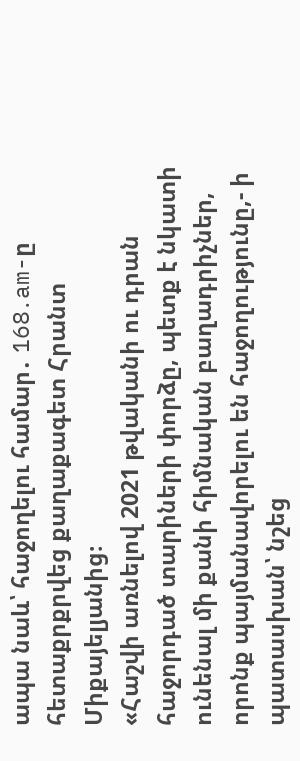ապա նաև՝ հաջողելու համար․ 168․am-ը հետաքրքրվեց քաղաքագետ Հրանտ Միքայելյանից։
«Հաշվի առնելով 2021 թվականի ու դրան հաջորդած տարիների փորձը, պետք է նկատի ունենալ մի քանի հիմնական բաղադրիչներ, որոնք պայմանավորելու են հաջողությունը,- ի պատասխան՝ նշեց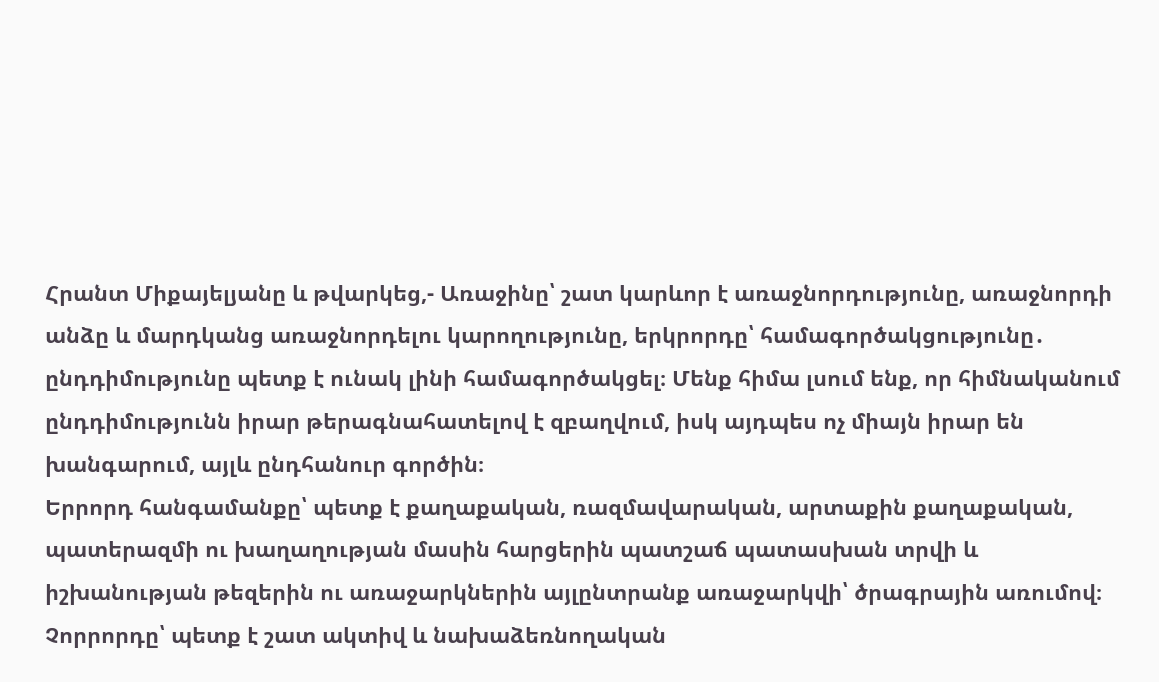Հրանտ Միքայելյանը և թվարկեց,- Առաջինը՝ շատ կարևոր է առաջնորդությունը, առաջնորդի անձը և մարդկանց առաջնորդելու կարողությունը, երկրորդը՝ համագործակցությունը․ ընդդիմությունը պետք է ունակ լինի համագործակցել։ Մենք հիմա լսում ենք, որ հիմնականում ընդդիմությունն իրար թերագնահատելով է զբաղվում, իսկ այդպես ոչ միայն իրար են խանգարում, այլև ընդհանուր գործին։
Երրորդ հանգամանքը՝ պետք է քաղաքական, ռազմավարական, արտաքին քաղաքական, պատերազմի ու խաղաղության մասին հարցերին պատշաճ պատասխան տրվի և իշխանության թեզերին ու առաջարկներին այլընտրանք առաջարկվի՝ ծրագրային առումով։
Չորրորդը՝ պետք է շատ ակտիվ և նախաձեռնողական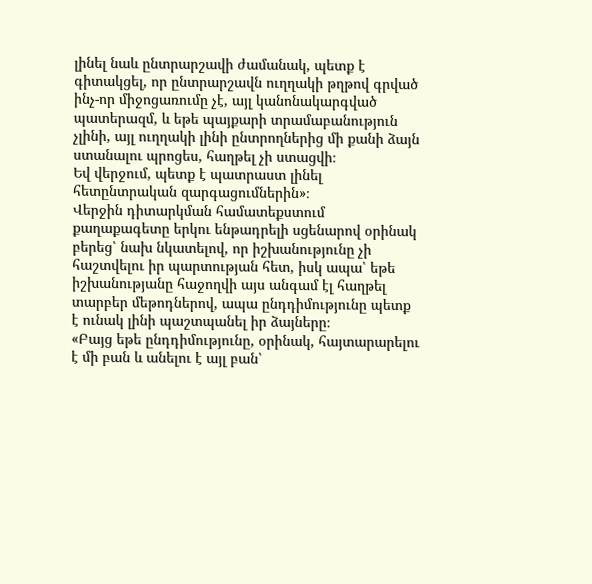լինել նաև ընտրարշավի ժամանակ, պետք է գիտակցել, որ ընտրարշավն ուղղակի թղթով գրված ինչ-որ միջոցառումը չէ, այլ կանոնակարգված պատերազմ, և եթե պայքարի տրամաբանություն չլինի, այլ ուղղակի լինի ընտրողներից մի քանի ձայն ստանալու պրոցես, հաղթել չի ստացվի։
Եվ վերջում, պետք է պատրաստ լինել հետընտրական զարգացումներին»։
Վերջին դիտարկման համատեքստում քաղաքագետը երկու ենթադրելի սցենարով օրինակ բերեց՝ նախ նկատելով, որ իշխանությունը չի հաշտվելու իր պարտության հետ, իսկ ապա՝ եթե իշխանությանը հաջողվի այս անգամ էլ հաղթել տարբեր մեթոդներով, ապա ընդդիմությունը պետք է ունակ լինի պաշտպանել իր ձայները։
«Բայց եթե ընդդիմությունը, օրինակ, հայտարարելու է մի բան և անելու է այլ բան՝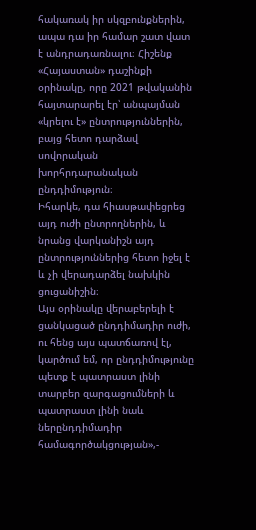հակառակ իր սկզբունքներին, ապա դա իր համար շատ վատ է անդրադառնալու։ Հիշենք «Հայաստան» դաշինքի օրինակը, որը 2021 թվականին հայտարարել էր՝ անպայման «կրելու է» ընտրություններին, բայց հետո դարձավ սովորական խորհրդարանական ընդդիմություն։
Իհարկե, դա հիասթափեցրեց այդ ուժի ընտրողներին, և նրանց վարկանիշն այդ ընտրություններից հետո իջել է և չի վերադարձել նախկին ցուցանիշին։
Այս օրինակը վերաբերելի է ցանկացած ընդդիմադիր ուժի, ու հենց այս պատճառով էլ, կարծում եմ, որ ընդդիմությունը պետք է պատրաստ լինի տարբեր զարգացումների և պատրաստ լինի նաև ներընդդիմադիր համագործակցության»,-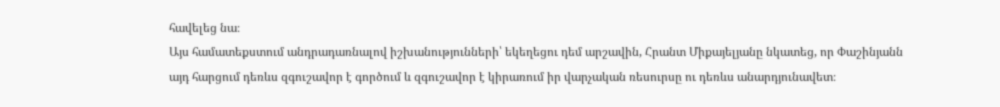հավելեց նա։
Այս համատեքստում անդրադառնալով իշխանությունների՝ եկեղեցու դեմ արշավին, Հրանտ Միքայելյանը նկատեց, որ Փաշինյանն այդ հարցում դեռևս զգուշավոր է գործում և զգուշավոր է կիրառում իր վարչական ռեսուրսը ու դեռևս անարդյունավետ։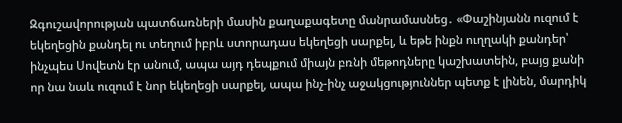Զգուշավորության պատճառների մասին քաղաքագետը մանրամասնեց․ «Փաշինյանն ուզում է եկեղեցին քանդել ու տեղում իբրև ստորադաս եկեղեցի սարքել, և եթե ինքն ուղղակի քանդեր՝ ինչպես Սովետն էր անում, ապա այդ դեպքում միայն բռնի մեթոդները կաշխատեին, բայց քանի որ նա նաև ուզում է նոր եկեղեցի սարքել, ապա ինչ-ինչ աջակցություններ պետք է լինեն, մարդիկ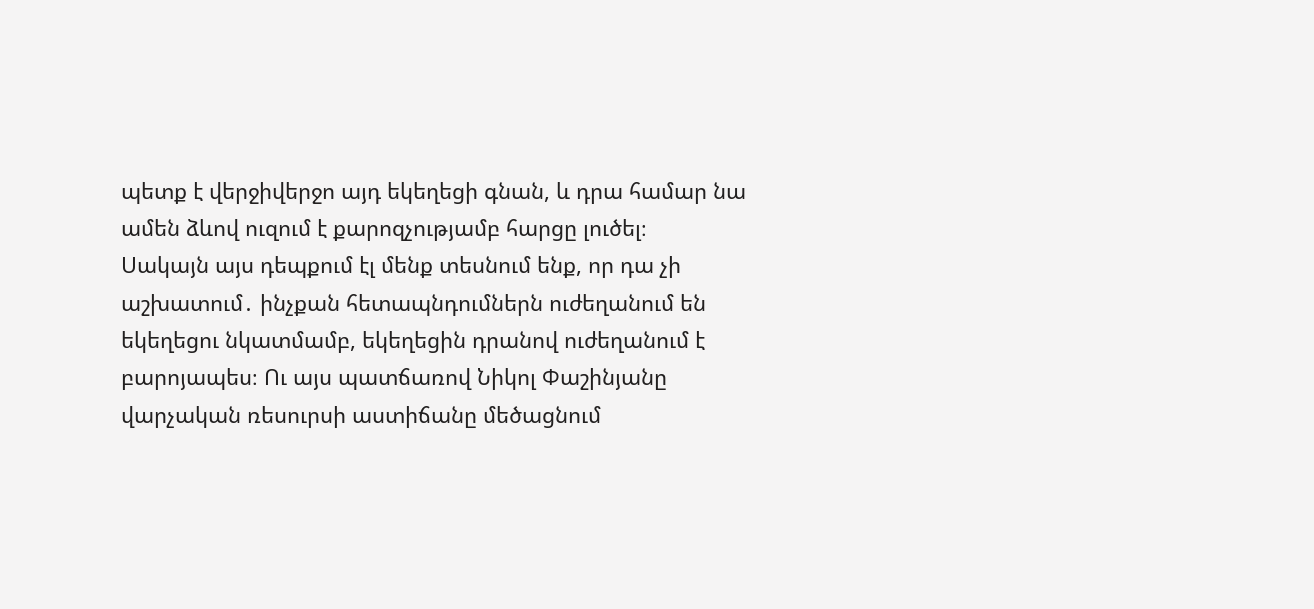պետք է վերջիվերջո այդ եկեղեցի գնան, և դրա համար նա ամեն ձևով ուզում է քարոզչությամբ հարցը լուծել։
Սակայն այս դեպքում էլ մենք տեսնում ենք, որ դա չի աշխատում․ ինչքան հետապնդումներն ուժեղանում են եկեղեցու նկատմամբ, եկեղեցին դրանով ուժեղանում է բարոյապես։ Ու այս պատճառով Նիկոլ Փաշինյանը վարչական ռեսուրսի աստիճանը մեծացնում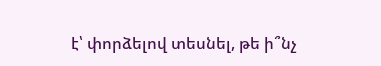է՝ փորձելով տեսնել, թե ի՞նչ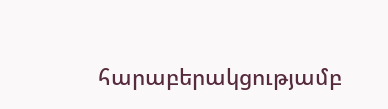հարաբերակցությամբ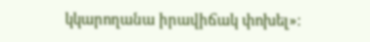կկարողանա իրավիճակ փոխել»։